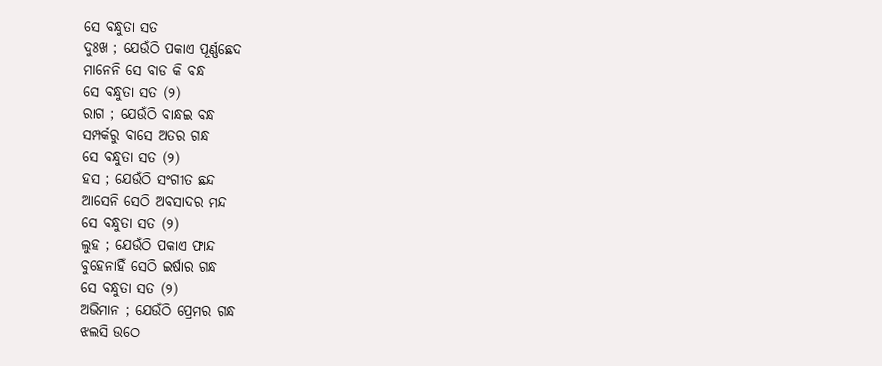ସେ ବନ୍ଧୁତା ସତ
ଦୁଃଖ ; ଯେଉଁଠି ପକାଏ ପୂର୍ଣ୍ଣଛେଦ
ମାନେନି ସେ ବାଡ କି ବନ୍ଧ
ସେ ବନ୍ଧୁତା ସତ (୨)
ରାଗ ; ଯେଉଁଠି ବାନ୍ଧଇ ବନ୍ଧ
ସମ୍ପର୍କରୁ ବାସେ ଅତର ଗନ୍ଧ
ସେ ବନ୍ଧୁତା ସତ (୨)
ହସ ; ଯେଉଁଠି ସଂଗୀତ ଛନ୍ଦ
ଆସେନି ସେଠି ଅବସାଦର ମନ୍ଦ
ସେ ବନ୍ଧୁତା ସତ (୨)
ଲୁହ ; ଯେଉଁଠି ପକାଏ ଫାନ୍ଦ
ବୁହେନାହିଁ ସେଠି ଇର୍ଷାର ଗନ୍ଧ
ସେ ବନ୍ଧୁତା ସତ (୨)
ଅଭିମାନ ; ଯେଉଁଠି ପ୍ରେମର ଗନ୍ଧ
ଝଲସି ଉଠେ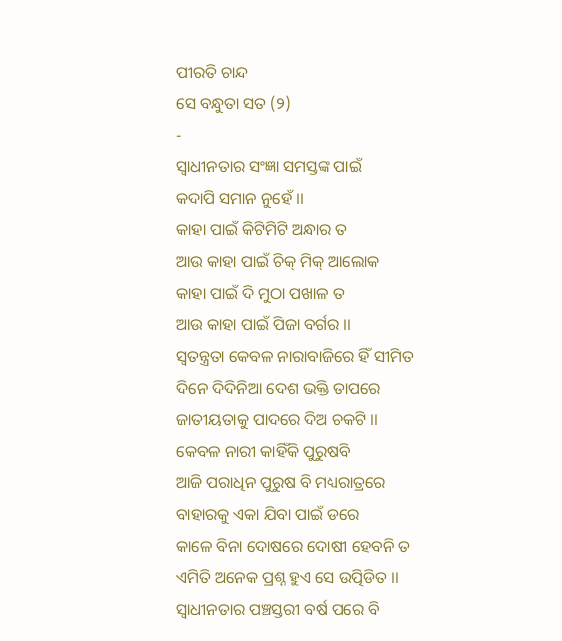ପୀରତି ଚାନ୍ଦ
ସେ ବନ୍ଧୁତା ସତ (୨)
-
ସ୍ୱାଧୀନତାର ସଂଜ୍ଞା ସମସ୍ତଙ୍କ ପାଇଁ
କଦାପି ସମାନ ନୁହେଁ ।।
କାହା ପାଇଁ କିଟିମିଟି ଅନ୍ଧାର ତ
ଆଉ କାହା ପାଇଁ ଚିକ୍ ମିକ୍ ଆଲୋକ
କାହା ପାଇଁ ଦି ମୁଠା ପଖାଳ ତ
ଆଉ କାହା ପାଇଁ ପିଜା ବର୍ଗର ।।
ସ୍ୱତନ୍ତ୍ରତା କେବଳ ନାରାବାଜିରେ ହିଁ ସୀମିତ
ଦିନେ ଦିଦିନିଆ ଦେଶ ଭକ୍ତି ତାପରେ
ଜାତୀୟତାକୁ ପାଦରେ ଦିଅ ଚକଟି ।।
କେବଳ ନାରୀ କାହିଁକି ପୁରୁଷବି
ଆଜି ପରାଧିନ ପୁରୁଷ ବି ମଧ୍ୟରାତ୍ରରେ
ବାହାରକୁ ଏକା ଯିବା ପାଇଁ ଡରେ
କାଳେ ବିନା ଦୋଷରେ ଦୋଷୀ ହେବନି ତ
ଏମିତି ଅନେକ ପ୍ରଶ୍ନ ହୁଏ ସେ ଉତ୍ପିଡିତ ।।
ସ୍ବାଧୀନତାର ପଞ୍ଚସ୍ତରୀ ବର୍ଷ ପରେ ବି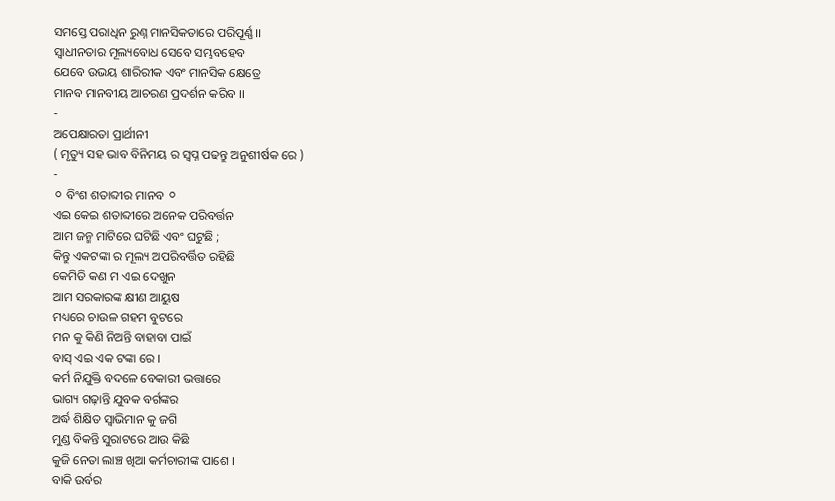ସମସ୍ତେ ପରାଧିନ ରୁଣ୍ନ ମାନସିକତାରେ ପରିପୂର୍ଣ୍ଣ ।।
ସ୍ବାଧୀନତାର ମୂଲ୍ୟବୋଧ ସେବେ ସମ୍ଭବହେବ
ଯେବେ ଉଭୟ ଶାରିରୀକ ଏବଂ ମାନସିକ କ୍ଷେତ୍ରେ
ମାନବ ମାନବୀୟ ଆଚରଣ ପ୍ରଦର୍ଶନ କରିବ ।।
-
ଅପେକ୍ଷାରତା ପ୍ରାର୍ଥୀନୀ
( ମୃତ୍ୟୁ ସହ ଭାବ ବିନିମୟ ର ସ୍ବପ୍ନ ପଢନ୍ତୁ ଅନୁଶୀର୍ଷକ ରେ )
-
⚪ ବିଂଶ ଶତାବ୍ଦୀର ମାନବ ⚪
ଏଇ କେଇ ଶତାବ୍ଦୀରେ ଅନେକ ପରିବର୍ତ୍ତନ
ଆମ ଜନ୍ମ ମାଟିରେ ଘଟିଛି ଏବଂ ଘଟୁଛି ;
କିନ୍ତୁ ଏକଟଙ୍କା ର ମୂଲ୍ୟ ଅପରିବର୍ତ୍ତିତ ରହିଛି
କେମିତି କଣ ମ ଏଇ ଦେଖୁନ
ଆମ ସରକାରଙ୍କ କ୍ଷୀଣ ଆୟୁଷ
ମଧ୍ୟରେ ଚାଉଳ ଗହମ ବୁଟରେ
ମନ କୁ କିଣି ନିଅନ୍ତି ବାହାବା ପାଇଁ
ବାସ୍ ଏଇ ଏକ ଟଙ୍କା ରେ ।
କର୍ମ ନିଯୁକ୍ତି ବଦଳେ ବେକାରୀ ଭତ୍ତାରେ
ଭାଗ୍ୟ ଗଢ଼ାନ୍ତି ଯୁବକ ବର୍ଗଙ୍କର
ଅର୍ଦ୍ଧ ଶିକ୍ଷିତ ସ୍ୱାଭିମାନ କୁ ଜଗି
ମୁଣ୍ଡ ବିକନ୍ତି ସୁରାଟରେ ଆଉ କିଛି
କୁଜି ନେତା ଲାଞ୍ଚ ଖିଆ କର୍ମଚାରୀଙ୍କ ପାଶେ ।
ବାକି ଉର୍ବର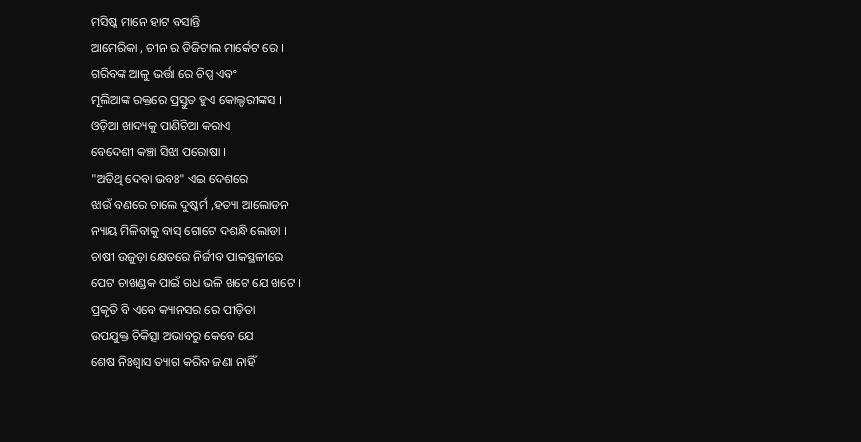ମସିଷ୍କ ମାନେ ହାଟ ବସାନ୍ତି
ଆମେରିକା , ଚୀନ ର ଡିଜିଟାଲ ମାର୍କେଟ ରେ ।
ଗରିବଙ୍କ ଆଳୁ ଭର୍ତ୍ତା ରେ ଚିପ୍ସ ଏବଂ
ମୂଲିଆଙ୍କ ରକ୍ତରେ ପ୍ରସ୍ତୁତ ହୁଏ କୋଲ୍ଡରୀଙ୍କସ ।
ଓଡ଼ିଆ ଖାଦ୍ୟକୁ ପାଣିଚିଆ କରାଏ
ବେଦେଶୀ କଞ୍ଚା ସିଝା ପରୋଷା ।
"ଅତିଥି ଦେବା ଭବଃ" ଏଇ ଦେଶରେ
ଝାଉଁ ବଣରେ ଚାଲେ ଦୁଷ୍କର୍ମ ,ହତ୍ୟା ଆଲୋଡନ
ନ୍ୟାୟ ମିଳିବାକୁ ବାସ୍ ଗୋଟେ ଦଶନ୍ଧି ଲୋଡା ।
ଚାଷୀ ଉଜୁଡ଼ା କ୍ଷେତରେ ନିର୍ଜୀବ ପାକସ୍ଥଳୀରେ
ପେଟ ଚାଖଣ୍ଡକ ପାଇଁ ଗଧ ଭଳି ଖଟେ ଯେ ଖଟେ ।
ପ୍ରକୃତି ବି ଏବେ କ୍ୟାନସର ରେ ପୀଡ଼ିତା
ଉପଯୁକ୍ତ ଚିକିତ୍ସା ଅଭାବରୁ କେବେ ଯେ
ଶେଷ ନିଃଶ୍ୱାସ ତ୍ୟାଗ କରିବ ଜଣା ନାହିଁ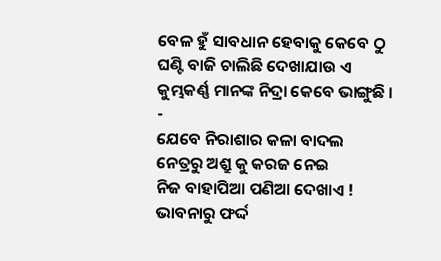ବେଳ ହୁଁ ସାବଧାନ ହେବାକୁ କେବେ ଠୁ
ଘଣ୍ଟି ବାଜି ଚାଲିଛି ଦେଖାଯାଉ ଏ
କୁମ୍ଭକର୍ଣ୍ଣ ମାନଙ୍କ ନିଦ୍ରା କେବେ ଭାଙ୍ଗୁଛି ।
-
ଯେବେ ନିରାଶାର କଳା ବାଦଲ
ନେତ୍ରରୁ ଅଶ୍ରୁ କୁ କରଜ ନେଇ
ନିଜ ବାହାପିଆ ପଣିଆ ଦେଖାଏ !
ଭାବନାରୁ ଫର୍ଦ୍ଦ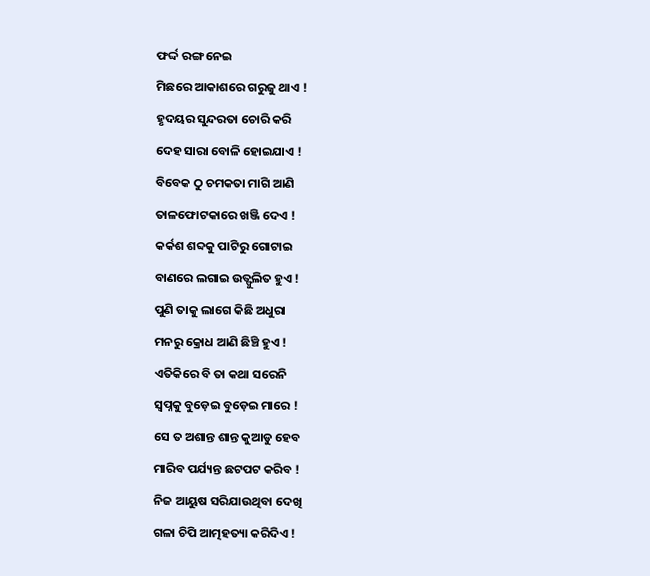ଫର୍ଦ୍ଦ ରଙ୍ଗ ନେଇ
ମିଛରେ ଆକାଶରେ ଗରୁଜୁ ଥାଏ !
ହୃଦୟର ସୁନ୍ଦରତା ଚୋରି କରି
ଦେହ ସାରା ବୋଳି ହୋଇଯାଏ !
ବିବେକ ଠୁ ଚମକତା ମାଗି ଆଣି
ତାଳଫୋଟକାରେ ଖଞ୍ଜି ଦେଏ !
କର୍କଶ ଶବ୍ଦକୁ ପାଟିରୁ ଗୋଟାଇ
ବାଣରେ ଲଗାଇ ଉତ୍ଫୁଲିତ ହୁଏ !
ପୁଣି ତାକୁ ଲାଗେ କିଛି ଅଧୁରା
ମନରୁ କ୍ରୋଧ ଆଣି ଛିଞ୍ଚି ହୁଏ !
ଏତିକିରେ ବି ତା କଥା ସରେନି
ସ୍ବପ୍ନକୁ ବୁଡ଼େଇ ବୁଡ଼େଇ ମାରେ !
ସେ ତ ଅଶାନ୍ତ ଶାନ୍ତ କୁଆଡୁ ହେବ
ମାରିବ ପର୍ଯ୍ୟନ୍ତ ଛଟପଟ କରିବ !
ନିଜ ଆୟୁଷ ସରିଯାଉଥିବା ଦେଖି
ଗଳା ଚିପି ଆତ୍ମହତ୍ୟା କରିଦିଏ !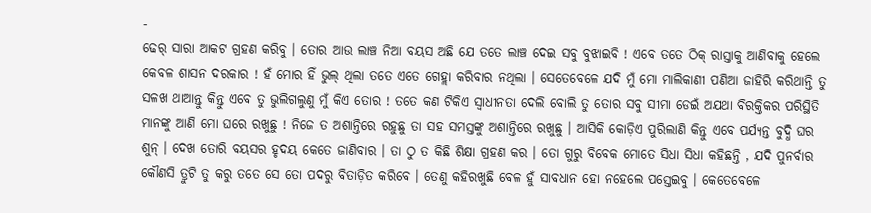-
ଢେର୍ ସାରା ଆକଟ ଗ୍ରହଣ କରିବୁ । ତୋର ଆଉ ଲାଞ୍ଚ ନିଆ ବୟସ ଅଛି ଯେ ତତେ ଲାଞ୍ଚ ଦେଇ ସବୁ ବୁଝାଇବି ! ଏବେ ତତେ ଠିକ୍ ରାସ୍ତାକୁ ଆଣିବାକୁ ହେଲେ କେବଳ ଶାସନ ଦରକାର ! ହଁ ମୋର ହିଁ ଭୁଲ୍ ଥିଲା ତତେ ଏତେ ଗେହ୍ଲା କରିବାର ନଥିଲା । ସେତେବେଳେ ଯଦି ମୁଁ ମୋ ମାଲିକାଣୀ ପଣିଆ ଜାହିରି କରିଥାନ୍ତି ତୁ ସଳଖ ଥାଆନ୍ତୁ କିନ୍ତୁ ଏବେ ତୁ ଭୁଲିଗଲୁଣୁ ମୁଁ କିଏ ତୋର ! ତତେ କଣ ଟିକିଏ ସ୍ଵାଧୀନତା ଦେଲି ବୋଲି ତୁ ତୋର ସବୁ ସୀମା ଡେଇଁ ଅଯଥା ବିରକ୍ତିକର ପରିସ୍ଥିତି ମାନଙ୍କୁ ଆଣି ମୋ ଘରେ ରଖୁଛୁ ! ନିଜେ ତ ଅଶାନ୍ତିରେ ରହୁଛୁ ତା ସହ ସମସ୍ତଙ୍କୁ ଅଶାନ୍ତିରେ ରଖୁଛୁ । ଆସିକି କୋଡ଼ିଏ ପୁରିଲାଣି କିନ୍ତୁ ଏବେ ପର୍ଯ୍ୟନ୍ତ ବୁଦ୍ଧି ଘର ଶୁନ୍ । ଦେଖ ତୋରି ବୟସର ହୃଦୟ କେତେ ଜାଣିବାର । ତା ଠୁ ତ କିଛି ଶିକ୍ଷା ଗ୍ରହଣ କର । ତୋ ଗୁରୁ ବିବେକ ମୋତେ ସିଧା ସିଧା କହିଛନ୍ତି , ଯଦି ପୁନର୍ବାର କୌଣସି ତ୍ରୁଟି ତୁ କରୁ ତତେ ସେ ତୋ ପଦରୁ ବିତାଡ଼ିତ କରିବେ । ତେଣୁ କହିରଖୁଛି ବେଳ ହୁଁ ସାବଧାନ ହୋ ନହେଲେ ପସ୍ତେଇବୁ । କେତେବେଳେ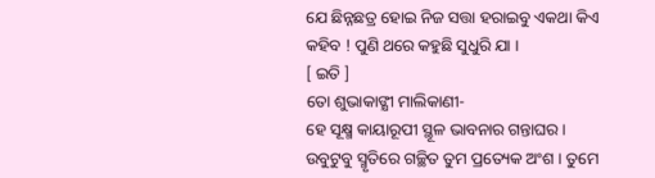ଯେ ଛିନ୍ନଛତ୍ର ହୋଇ ନିଜ ସତ୍ତା ହରାଇବୁ ଏକଥା କିଏ କହିବ ! ପୁଣି ଥରେ କହୁଛି ସୁଧୁରି ଯା ।
[ ଇତି ]
ତୋ ଶୁଭାକାଙ୍କ୍ଷୀ ମାଲିକାଣୀ-
ହେ ସୂକ୍ଷ୍ମ କାୟାରୂପୀ ସ୍ଥୂଳ ଭାବନାର ଗନ୍ତାଘର । ଉବୁଟୁବୁ ସ୍ମୃତିରେ ଗଚ୍ଛିତ ତୁମ ପ୍ରତ୍ୟେକ ଅଂଶ । ତୁମେ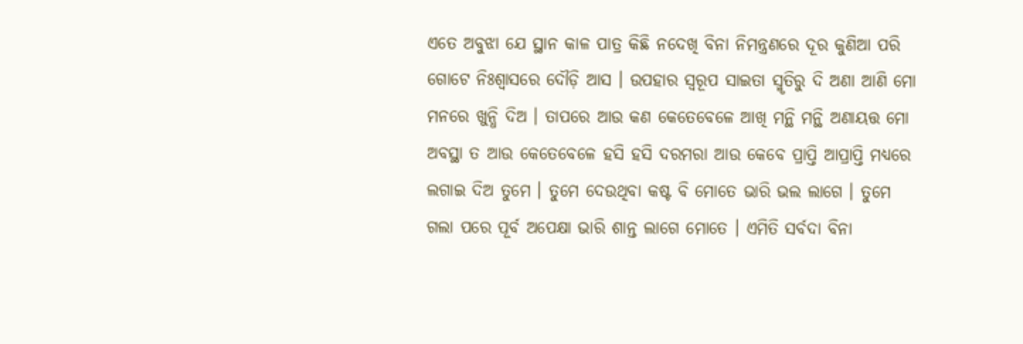ଏତେ ଅବୁଝା ଯେ ସ୍ଥାନ କାଳ ପାତ୍ର କିଛି ନଦେଖି ବିନା ନିମନ୍ତ୍ରଣରେ ଦୂର କୁଣିଆ ପରି ଗୋଟେ ନିଃଶ୍ୱାସରେ ଦୌଡ଼ି ଆସ । ଉପହାର ସ୍ବରୂପ ସାଇତା ସ୍ମୃତିରୁ ଦି ଅଣା ଆଣି ମୋ ମନରେ ଖୁନ୍ଧି ଦିଅ । ତାପରେ ଆଉ କଣ କେତେବେଳେ ଆଖି ମନ୍ଥି ମନ୍ଥି ଅଣାୟତ୍ତ ମୋ ଅବସ୍ଥା ତ ଆଉ କେତେବେଳେ ହସି ହସି ଦରମରା ଆଉ କେବେ ପ୍ରାପ୍ତି ଆପ୍ରାପ୍ତି ମଧ୍ୟରେ ଲଗାଇ ଦିଅ ତୁମେ । ତୁମେ ଦେଉଥିବା କଷ୍ଟ ବି ମୋତେ ଭାରି ଭଲ ଲାଗେ । ତୁମେ ଗଲା ପରେ ପୂର୍ବ ଅପେକ୍ଷା ଭାରି ଶାନ୍ତ ଲାଗେ ମୋତେ । ଏମିତି ସର୍ବଦା ବିନା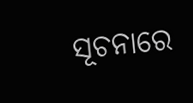ସୂଚନାରେ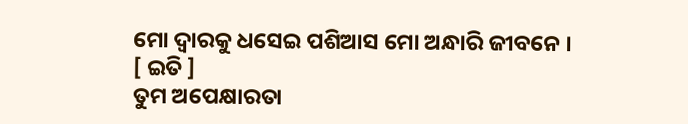ମୋ ଦ୍ଵାରକୁ ଧସେଇ ପଶିଆସ ମୋ ଅନ୍ଧାରି ଜୀବନେ ।
[ ଇତି ]
ତୁମ ଅପେକ୍ଷାରତା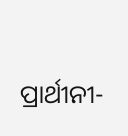ପ୍ରାର୍ଥୀନୀ-